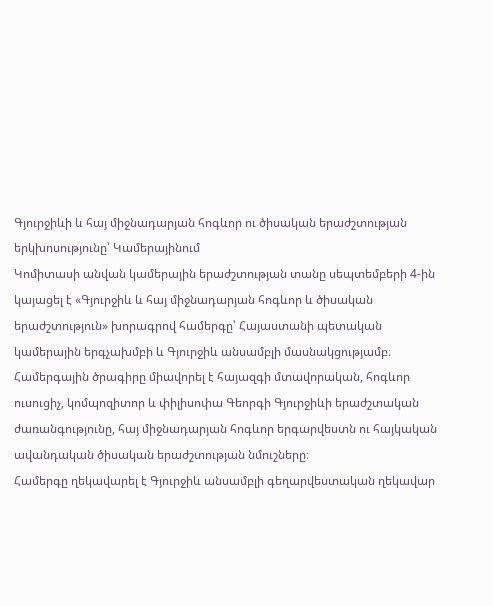Գյուրջիևի և հայ միջնադարյան հոգևոր ու ծիսական երաժշտության երկխոսությունը՝ Կամերայինում
Կոմիտասի անվան կամերային երաժշտության տանը սեպտեմբերի 4-ին կայացել է «Գյուրջիև և հայ միջնադարյան հոգևոր և ծիսական երաժշտություն» խորագրով համերգը՝ Հայաստանի պետական կամերային երգչախմբի և Գյուրջիև անսամբլի մասնակցությամբ։
Համերգային ծրագիրը միավորել է հայազգի մտավորական, հոգևոր ուսուցիչ, կոմպոզիտոր և փիլիսոփա Գեորգի Գյուրջիևի երաժշտական ժառանգությունը, հայ միջնադարյան հոգևոր երգարվեստն ու հայկական ավանդական ծիսական երաժշտության նմուշները։
Համերգը ղեկավարել է Գյուրջիև անսամբլի գեղարվեստական ղեկավար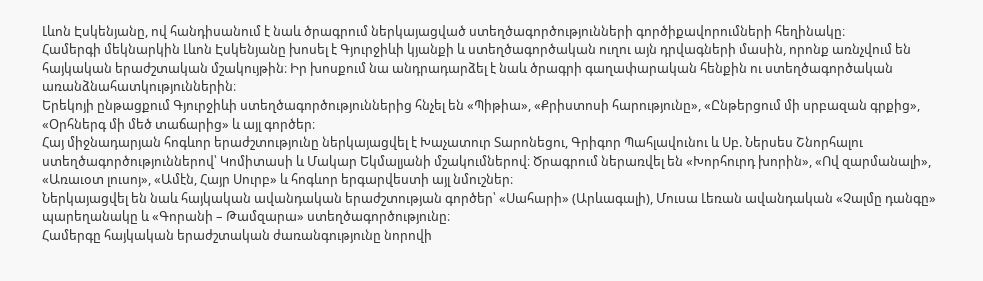Լևոն Էսկենյանը, ով հանդիսանում է նաև ծրագրում ներկայացված ստեղծագործությունների գործիքավորումների հեղինակը։
Համերգի մեկնարկին Լևոն Էսկենյանը խոսել է Գյուրջիևի կյանքի և ստեղծագործական ուղու այն դրվագների մասին, որոնք առնչվում են հայկական երաժշտական մշակույթին։ Իր խոսքում նա անդրադարձել է նաև ծրագրի գաղափարական հենքին ու ստեղծագործական առանձնահատկություններին։
Երեկոյի ընթացքում Գյուրջիևի ստեղծագործություններից հնչել են «Պիթիա», «Քրիստոսի հարությունը», «Ընթերցում մի սրբազան գրքից», «Օրհներգ մի մեծ տաճարից» և այլ գործեր։
Հայ միջնադարյան հոգևոր երաժշտությունը ներկայացվել է Խաչատուր Տարոնեցու, Գրիգոր Պահլավունու և Սբ. Ներսես Շնորհալու ստեղծագործություններով՝ Կոմիտասի և Մակար Եկմալյանի մշակումներով։ Ծրագրում ներառվել են «Խորհուրդ խորին», «Ով զարմանալի», «Առաւօտ լուսոյ», «Ամէն, Հայր Սուրբ» և հոգևոր երգարվեստի այլ նմուշներ։
Ներկայացվել են նաև հայկական ավանդական երաժշտության գործեր՝ «Սահարի» (Արևագալի), Մուսա Լեռան ավանդական «Չալմը դանգը» պարեղանակը և «Գորանի – Թամզարա» ստեղծագործությունը։
Համերգը հայկական երաժշտական ժառանգությունը նորովի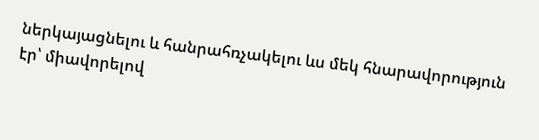ներկայացնելու և հանրահռչակելու ևս մեկ հնարավորություն էր՝ միավորելով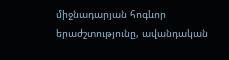միջնադարյան հոգևոր երաժշտությունը, ավանդական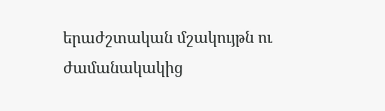երաժշտական մշակույթն ու ժամանակակից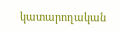կատարողական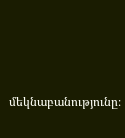մեկնաբանությունը։